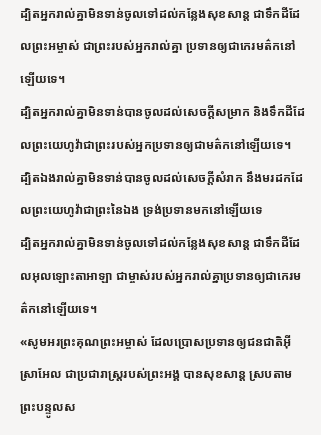ដ្បិតអ្នករាល់គ្នាមិនទាន់ចូលទៅដល់កន្លែងសុខសាន្ត ជាទឹកដីដែលព្រះអម្ចាស់ ជាព្រះរបស់អ្នករាល់គ្នា ប្រទានឲ្យជាកេរមត៌កនៅឡើយទេ។
ដ្បិតអ្នករាល់គ្នាមិនទាន់បានចូលដល់សេចក្ដីសម្រាក និងទឹកដីដែលព្រះយេហូវ៉ាជាព្រះរបស់អ្នកប្រទានឲ្យជាមត៌កនៅឡើយទេ។
ដ្បិតឯងរាល់គ្នាមិនទាន់បានចូលដល់សេចក្ដីសំរាក នឹងមរដកដែលព្រះយេហូវ៉ាជាព្រះនៃឯង ទ្រង់ប្រទានមកនៅឡើយទេ
ដ្បិតអ្នករាល់គ្នាមិនទាន់ចូលទៅដល់កន្លែងសុខសាន្ត ជាទឹកដីដែលអុលឡោះតាអាឡា ជាម្ចាស់របស់អ្នករាល់គ្នាប្រទានឲ្យជាកេរមត៌កនៅឡើយទេ។
«សូមអរព្រះគុណព្រះអម្ចាស់ ដែលប្រោសប្រទានឲ្យជនជាតិអ៊ីស្រាអែល ជាប្រជារាស្ត្ររបស់ព្រះអង្គ បានសុខសាន្ត ស្របតាមព្រះបន្ទូលស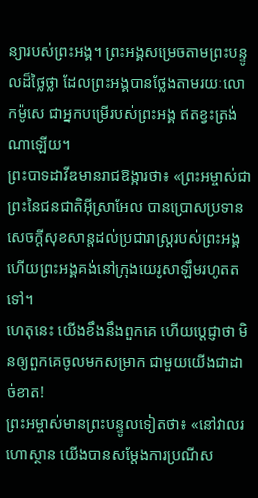ន្យារបស់ព្រះអង្គ។ ព្រះអង្គសម្រេចតាមព្រះបន្ទូលដ៏ថ្លៃថ្លា ដែលព្រះអង្គបានថ្លែងតាមរយៈលោកម៉ូសេ ជាអ្នកបម្រើរបស់ព្រះអង្គ ឥតខ្វះត្រង់ណាឡើយ។
ព្រះបាទដាវីឌមានរាជឱង្ការថា៖ «ព្រះអម្ចាស់ជាព្រះនៃជនជាតិអ៊ីស្រាអែល បានប្រោសប្រទានសេចក្ដីសុខសាន្តដល់ប្រជារាស្ត្ររបស់ព្រះអង្គ ហើយព្រះអង្គគង់នៅក្រុងយេរូសាឡឹមរហូតតទៅ។
ហេតុនេះ យើងខឹងនឹងពួកគេ ហើយប្ដេជ្ញាថា មិនឲ្យពួកគេចូលមកសម្រាក ជាមួយយើងជាដាច់ខាត!
ព្រះអម្ចាស់មានព្រះបន្ទូលទៀតថា៖ «នៅវាលរហោស្ថាន យើងបានសម្តែងការប្រណីស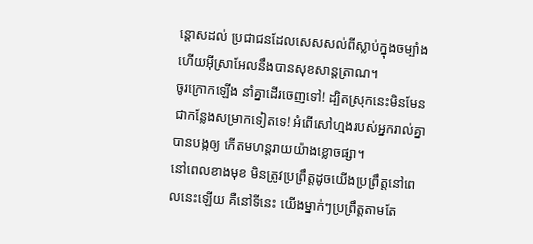ន្ដោសដល់ ប្រជាជនដែលសេសសល់ពីស្លាប់ក្នុងចម្បាំង ហើយអ៊ីស្រាអែលនឹងបានសុខសាន្តត្រាណ។
ចូរក្រោកឡើង នាំគ្នាដើរចេញទៅ! ដ្បិតស្រុកនេះមិនមែនជាកន្លែងសម្រាកទៀតទេ! អំពើសៅហ្មងរបស់អ្នករាល់គ្នាបានបង្កឲ្យ កើតមហន្តរាយយ៉ាងខ្លោចផ្សា។
នៅពេលខាងមុខ មិនត្រូវប្រព្រឹត្តដូចយើងប្រព្រឹត្តនៅពេលនេះឡើយ គឺនៅទីនេះ យើងម្នាក់ៗប្រព្រឹត្តតាមតែ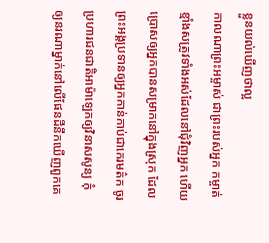ខ្លួនយល់ឃើញថាល្អ
កាលណាព្រះអម្ចាស់ ជាព្រះរបស់អ្នក កម្ចាត់ខ្មាំងសត្រូវទាំងអស់ដែលនៅជុំវិញអ្នក ហើយប្រោសឲ្យអ្នកបានសម្រាកនៅក្នុងស្រុក ដែលព្រះអង្គប្រទានឲ្យអ្នកកាន់កាប់ជាកេរមត៌ក ចូរប្រហារជនជាតិអាម៉ាឡេកឲ្យវិនាសសូន្យ កុំឲ្យនរណាម្នាក់នៅលើផែនដីនឹកឃើញពួកគេ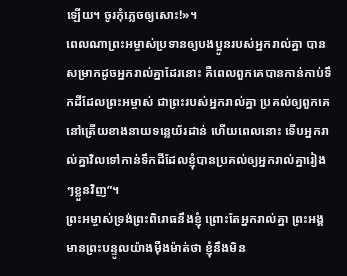ឡើយ។ ចូរកុំភ្លេចឲ្យសោះ!»។
ពេលណាព្រះអម្ចាស់ប្រទានឲ្យបងប្អូនរបស់អ្នករាល់គ្នា បានសម្រាកដូចអ្នករាល់គ្នាដែរនោះ គឺពេលពួកគេបានកាន់កាប់ទឹកដីដែលព្រះអម្ចាស់ ជាព្រះរបស់អ្នករាល់គ្នា ប្រគល់ឲ្យពួកគេ នៅត្រើយខាងនាយទន្លេយ័រដាន់ ហើយពេលនោះ ទើបអ្នករាល់គ្នាវិលទៅកាន់ទឹកដីដែលខ្ញុំបានប្រគល់ឲ្យអ្នករាល់គ្នារៀងៗខ្លួនវិញ”។
ព្រះអម្ចាស់ទ្រង់ព្រះពិរោធនឹងខ្ញុំ ព្រោះតែអ្នករាល់គ្នា ព្រះអង្គមានព្រះបន្ទូលយ៉ាងម៉ឺងម៉ាត់ថា ខ្ញុំនឹងមិន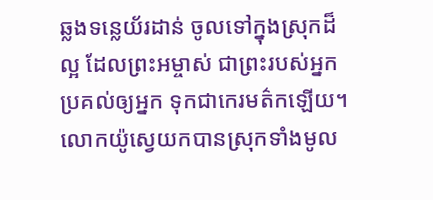ឆ្លងទន្លេយ័រដាន់ ចូលទៅក្នុងស្រុកដ៏ល្អ ដែលព្រះអម្ចាស់ ជាព្រះរបស់អ្នកប្រគល់ឲ្យអ្នក ទុកជាកេរមត៌កឡើយ។
លោកយ៉ូស្វេយកបានស្រុកទាំងមូល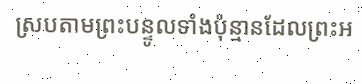ស្របតាមព្រះបន្ទូលទាំងប៉ុន្មានដែលព្រះអ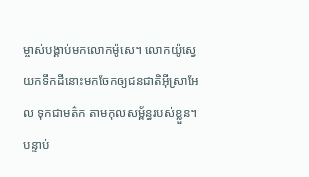ម្ចាស់បង្គាប់មកលោកម៉ូសេ។ លោកយ៉ូស្វេយកទឹកដីនោះមកចែកឲ្យជនជាតិអ៊ីស្រាអែល ទុកជាមត៌ក តាមកុលសម្ព័ន្ធរបស់ខ្លួន។ បន្ទាប់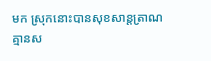មក ស្រុកនោះបានសុខសាន្តត្រាណ គ្មានស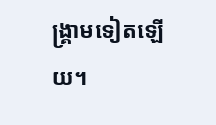ង្គ្រាមទៀតឡើយ។